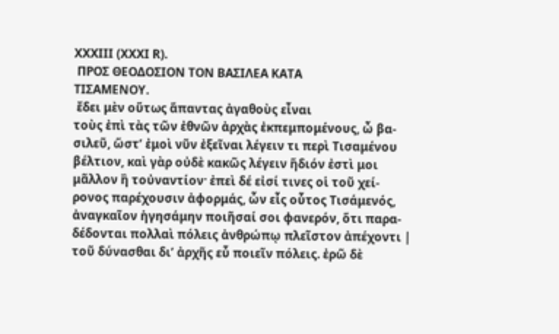XXXIII (XXXI R).
 ΠΡΟΣ ΘΕΟΔΟΣΙΟΝ ΤΟΝ ΒΑΣΙΛΕΑ ΚΑΤΑ
ΤΙΣΑΜΕΝΟΥ.
 ἔδει μὲν οὕτως ἅπαντας ἀγαθοὺς εἶναι
τοὺς ἐπὶ τὰς τῶν ἐθνῶν ἀρχὰς ἐκπεμπομένους, ὦ βα-
σιλεῦ, ὥστ’ ἐμοὶ νῦν ἐξεῖναι λέγειν τι περὶ Τισαμένου
βέλτιον, καὶ γὰρ οὐδὲ κακῶς λέγειν ἥδιόν ἐστὶ μοι
μᾶλλον ἢ τοὐναντίον· ἐπεὶ δέ εἰσί τινες οἱ τοῦ χεί-
ρονος παρέχουσιν ἀφορμάς, ὧν εἷς οὗτος Τισάμενός,
ἀναγκαῖον ἡγησάμην ποιῆσαί σοι φανερόν, ὅτι παρα-
δέδονται πολλαὶ πόλεις ἀνθρώπῳ πλεῖστον ἀπέχοντι |
τοῦ δύνασθαι δι’ ἀρχῆς εὖ ποιεῖν πόλεις. ἐρῶ δὲ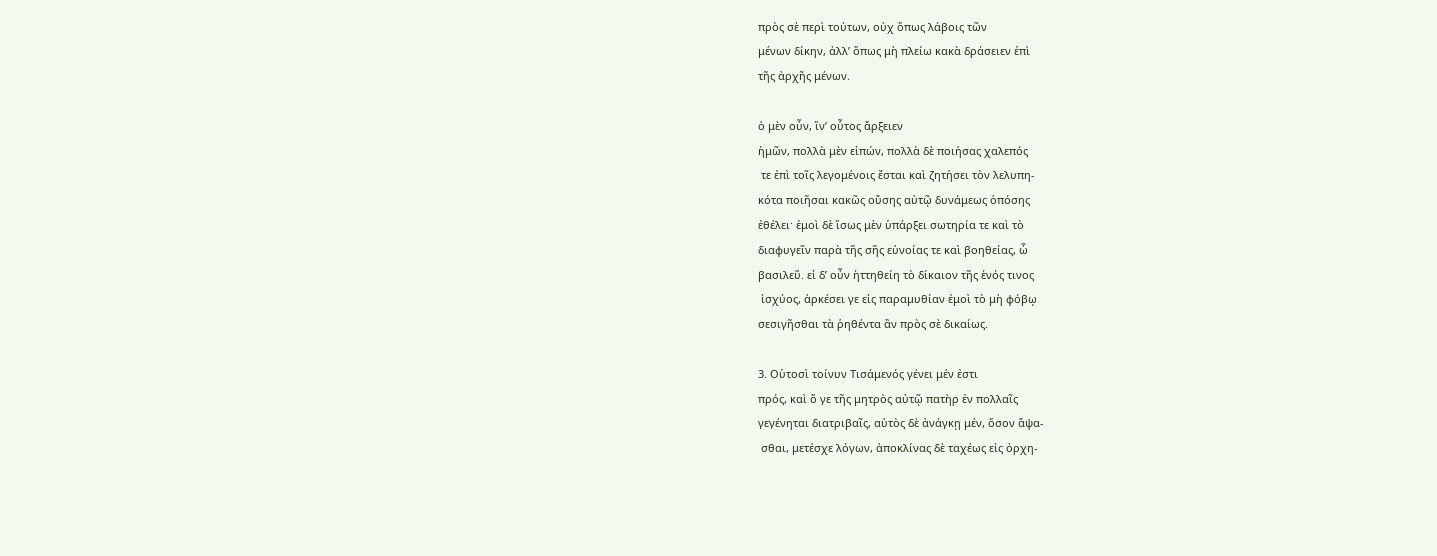πρὸς σὲ περὶ τούτων, οὐχ ὅπως λάβοις τῶν
μένων δίκην, ἀλλ’ ὅπως μὴ πλείω κακὰ δράσειεν ἐπὶ
τῆς ἀρχῆς μένων.

ὁ μὲν οὖν, ἵν’ οὗτος ἄρξειεν
ἡμῶν, πολλὰ μὲν εἰπών, πολλὰ δὲ ποιήσας χαλεπός
 τε ἐπὶ τοῖς λεγομένοις ἔσται καὶ ζητήσει τὸν λελυπη-
κότα ποιῆσαι κακῶς οὔσης αὐτῷ δυνάμεως ὁπόσης
ἐθέλει· ἐμοὶ δὲ ἴσως μὲν ὑπάρξει σωτηρία τε καὶ τὸ
διαφυγεῖν παρὰ τῆς σῆς εὐνοίας τε καὶ βοηθείας, ὦ
βασιλεῦ. εἰ δ’ οὖν ἡττηθείη τὸ δίκαιον τῆς ἑνός τινος
 ἰσχύος, ἀρκέσει γε εἰς παραμυθίαν ἐμοὶ τὸ μὴ φόβῳ
σεσιγῆσθαι τὰ ῥηθέντα ἂν πρὸς σὲ δικαίως.

3. Οὑτοσὶ τοίνυν Τισάμενός γένει μέν ἐστι
πρός, καὶ ὅ γε τῆς μητρὸς αὐτῷ πατὴρ ἐν πολλαῖς
γεγένηται διατριβαῖς, αὐτὸς δὲ ἀνάγκῃ μέν, ὅσον ἅψα-
 σθαι, μετέσχε λόγων, ἀποκλίνας δὲ ταχέως εἰς ὀρχη-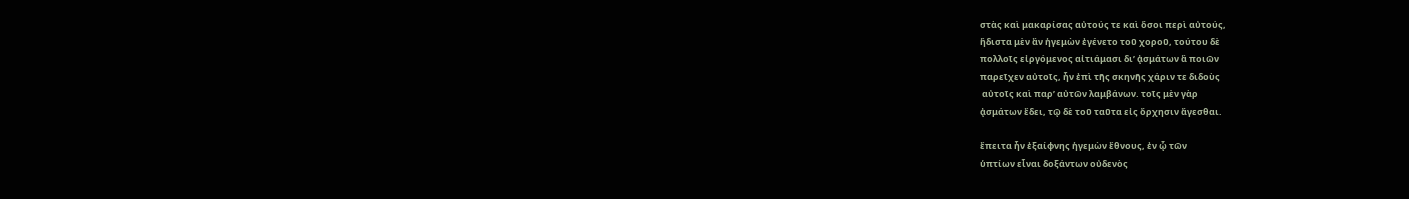στὰς καὶ μακαρίσας αὐτούς τε καὶ ὅσοι περὶ αὐτούς,
ἥδιστα μὲν ἂν ἡγεμὼν ἐγένετο τοῦ χοροῦ, τούτου δὲ
πολλοῖς εἰργόμενος αἰτιάμασι δι’ ᾀσμάτων ἃ ποιῶν
παρεῖχεν αὐτοῖς, ἦν ἐπὶ τῆς σκηνῆς χάριν τε διδοὺς
 αὐτοῖς καὶ παρ’ αὐτῶν λαμβάνων. τοῖς μὲν γὰρ
ᾀσμάτων ἔδει, τῷ δὲ τοῦ ταῦτα εἰς ὄρχησιν ἄγεσθαι.

ἔπειτα ἦν ἐξαίφνης ἡγεμὼν ἔθνους, ἐν ᾧ τῶν
ὑπτίων εἶναι δοξάντων οὐδενὸς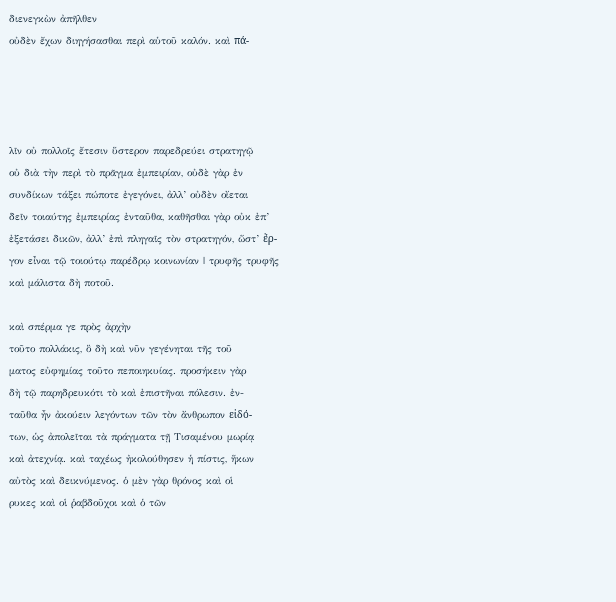διενεγκὼν ἀπῆλθεν
οὐδὲν ἔχων διηγήσασθαι περὶ αὑτοῦ καλόν. καὶ πά-




λῖν οὐ πολλοῖς ἔτεσιν ὕστερον παρεδρεύει στρατηγῷ
οὐ διὰ τὴν περὶ τὸ πρᾶγμα ἐμπειρίαν, οὐδὲ γὰρ ἐν
συνδίκων τάξει πώποτε ἐγεγόνει, ἀλλ’ οὐδὲν οἴεται
δεῖν τοιαύτης ἐμπειρίας ἐνταῦθα, καθῆσθαι γὰρ οὐκ ἐπ’
ἐξετάσει δικῶν, ἀλλ’ ἐπὶ πληγαῖς τὸν στρατηγόν, ὥστ’ ἔρ-
γον εἶναι τῷ τοιούτῳ παρέδρῳ κοινωνίαν | τρυφῆς τρυφῆς
καὶ μάλιστα δὴ ποτοῦ.

καὶ σπέρμα γε πρὸς ἀρχὴν
τοῦτο πολλάκις, ὃ δὴ καὶ νῦν γεγένηται τῆς τοῦ
ματος εὐφημίας τοῦτο πεποιηκυίας. προσήκειν γὰρ
δὴ τῷ παρηδρευκότι τὸ καὶ ἐπιστῆναι πόλεσιν. ἐν-
ταῦθα ἦν ἀκούειν λεγόντων τῶν τὸν ἄνθρωπον εἰδό-
των, ὡς ἀπολεῖται τὰ πράγματα τῇ Τισαμένου μωρίᾳ
καὶ ἀτεχνίᾳ. καὶ ταχέως ἠκολούθησεν ἡ πίστις, ἥκων
αὐτὸς καὶ δεικνύμενος. ὁ μὲν γὰρ θρόνος καὶ οἱ
ρυκες καὶ οἱ ῥαβδοῦχοι καὶ ὁ τῶν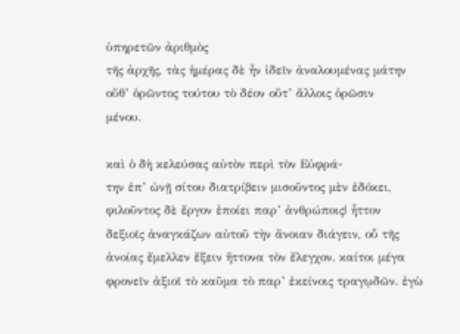ὑπηρετῶν ἀριθμὸς
τῆς ἀρχῆς, τὰς ἡμέρας δὲ ἦν ἰδεῖν ἀναλουμένας μάτην
οὔθ’ ὁρῶντος τούτου τὸ δέον οὔτ’ ἄλλοις ὁρῶσιν
μένου.

καὶ ὁ δὴ κελεύσας αὐτὸν περὶ τὸν Εὐφρά-
την ἐπ’ ὠνῇ σίτου διατρίβειν μισοῦντος μὲν ἐδόκει,
φιλοῦντος δὲ ἔργον ἐποίει παρ’ ἀνθρώποις| ἦττον
δεξιοῖς ἀναγκάζων αὐτοῦ τὴν ἄνοιαν διάγειν, οὗ τῆς
ἀνοίας ἔμελλεν ἕξειν ἥττονα τὸν ἔλεγχον. καίτοι μέγα
φρονεῖν ἀξιοῖ τὸ καῦμα τὸ παρ’ ἐκείνοις τραγῳδῶν. ἐγὼ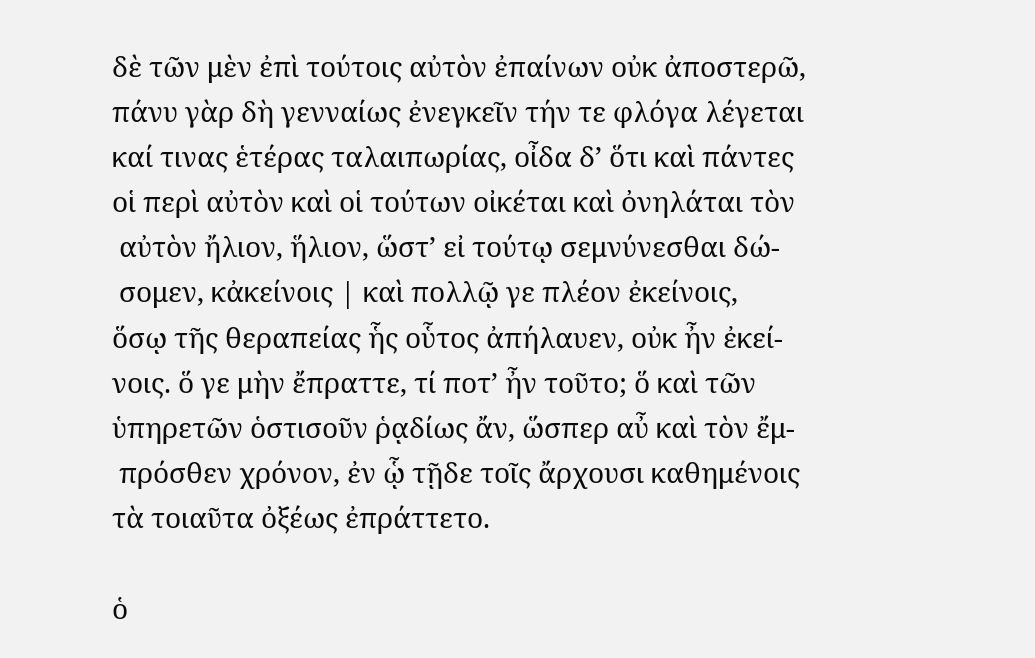δὲ τῶν μὲν ἐπὶ τούτοις αὐτὸν ἐπαίνων οὐκ ἀποστερῶ,
πάνυ γὰρ δὴ γενναίως ἐνεγκεῖν τήν τε φλόγα λέγεται
καί τινας ἑτέρας ταλαιπωρίας, οἶδα δ’ ὅτι καὶ πάντες
οἱ περὶ αὐτὸν καὶ οἱ τούτων οἰκέται καὶ ὀνηλάται τὸν
 αὐτὸν ἤλιον, ἥλιον, ὥστ’ εἰ τούτῳ σεμνύνεσθαι δώ-
 σομεν, κἀκείνοις | καὶ πολλῷ γε πλέον ἐκείνοις,
ὅσῳ τῆς θεραπείας ἧς οὗτος ἀπήλαυεν, οὐκ ἦν ἐκεί-
νοις. ὅ γε μὴν ἔπραττε, τί ποτ’ ἦν τοῦτο; ὅ καὶ τῶν
ὑπηρετῶν ὁστισοῦν ῥᾳδίως ἄν, ὥσπερ αὖ καὶ τὸν ἔμ-
 πρόσθεν χρόνον, ἐν ᾧ τῇδε τοῖς ἄρχουσι καθημένοις
τὰ τοιαῦτα ὀξέως ἐπράττετο.

ὁ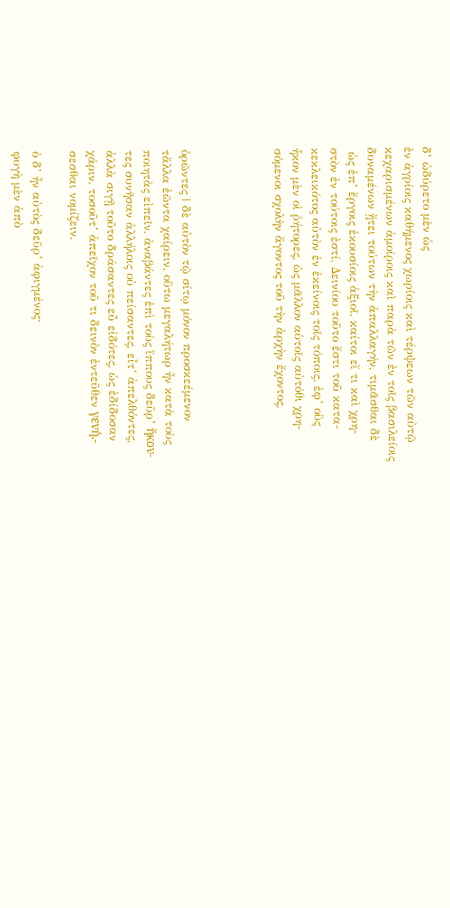δ’ ὠδύρετο μὲν ὡς
ἐν ἀγρίοις καθήμενος χωρίοις καὶ τέρψεων τῶν αὐτῷ
κεχαρισμένων ἀμοίροις καὶ παρὰ τῶν ἐν τοῖς βασιλείοις
δυναμένων ᾔτει τούτων τὴν ἀπαλλαγήν, τιμᾶσθαι δὲ
 ὡς ἐπ’ ἔργοις ἑκουσίοις ἀξιοῖ. καίτοι εἴ τι καὶ χρη-
στὸν ἐν τούτοις ἐστί, Δεινίου τοῦτο ἔστι τοῦ κατα-
κεκλεικότος αὐτὸν ἐν ἐκείνοις τοῖς τόποις. ἐφ’ οὓς
ἧκον μὲν οἱ ῥήτορες, ὡς μᾶλλον αὑτοῖς αὐτόθι χρη-
σόμενοι σχολὴν ἄγοντος τοῦ τὴν ἀρχὴν ἔχοντος,




ὁρῶντες | δὲ αὐτὸν τῷ σίτῳ μόνον προσκεέμενον
τἄλλα ἐῶντα χαίρειν, οὕτω μεγαλήτωρ ἦν κατὰ τοὺς
ποιητὰς εἰπεῖν, ἀναβάντες ἐπὶ τοὺς ἵππους δεῦρ’ ἥκον-
τες συνῆσαν ἀλλήλοις οὐ πείσαντες, εἶτ’ ἀπελθόντες,
ἀλλὰ σιγῇ τοῦτο δράσαντες εὖ εἰδότες, ὡς ἐδίδοσαν
χάριν. τοσοῦτ’ ἀπεῖχον τοῦ τι δεινὸν ἐντεῦθεν γενή.-
σεσθαι νομίζειν.

ὁ δ’ ἦν αὐτὸς δεῦρ’ ἀφιγμένος·
φυγὴ μὲν ἀπὸ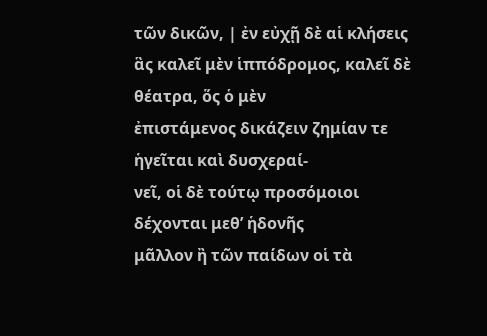τῶν δικῶν, | ἐν εὐχῇ δὲ αἱ κλήσεις
ἃς καλεῖ μὲν ἱππόδρομος, καλεῖ δὲ θέατρα, ὅς ὁ μὲν
ἐπιστάμενος δικάζειν ζημίαν τε ἡγεῖται καὶ δυσχεραί-
νεῖ, οἱ δὲ τούτῳ προσόμοιοι δέχονται μεθ’ ἡδονῆς
μᾶλλον ἢ τῶν παίδων οἱ τὰ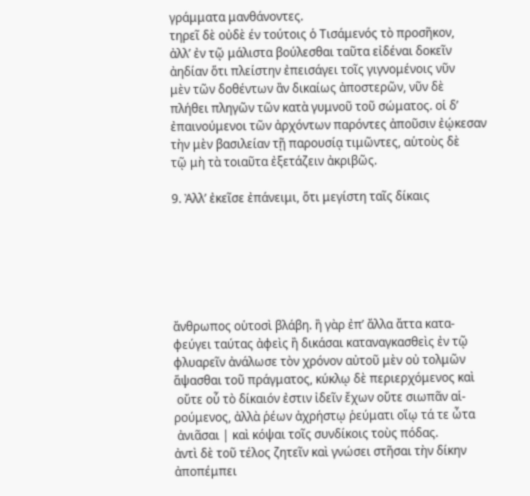γράμματα μανθάνοντες.
τηρεῖ δὲ οὐδὲ έν τούτοις ὁ Τισάμενός τὸ προσῆκον,
ἀλλ’ ἐν τῷ μάλιστα βούλεσθαι ταῦτα εἰδέναι δοκεῖν
ἀηδίαν ὅτι πλείστην ἐπεισάγει τοῖς γιγνομένοις νῦν
μὲν τῶν δοθέντων ἂν δικαίως ἀποστερῶν, νῦν δὲ
πλήθει πληγῶν τῶν κατὰ γυμνοῦ τοῦ σώματος. οἱ δ’
ἐπαινούμενοι τῶν ἀρχόντων παρόντες ἀποῦσιν ἐῴκεσαν
τὴν μὲν βασιλείαν τῇ παρουσίᾳ τιμῶντες, αὑτοὺς δὲ
τῷ μὴ τὰ τοιαῦτα ἐξετάζειν ἀκριβῶς.

9. Ἀλλ’ ἐκεῖσε ἐπάνειμι, ὅτι μεγίστη ταῖς δίκαις






ἄνθρωπος οὑτοσὶ βλάβη. ἢ γὰρ ἐπ’ ἄλλα ἄττα κατα-
φεύγει ταύτας ἀφεὶς ἢ δικάσαι καταναγκασθεὶς ἐν τῷ
φλυαρεῖν ἀνάλωσε τὸν χρόνον αὐτοῦ μὲν οὐ τολμῶν
ἅψασθαι τοῦ πράγματος, κύκλῳ δὲ περιερχόμενος καὶ
 οὔτε οὗ τὸ δίκαιόν ἐστιν ἰδεῖν ἔχων οὔτε σιωπᾶν αἱ-
ρούμενος, ἀλλὰ ῥέων ἀχρήστῳ ῥεύματι οἵῳ τά τε ὦτα
 ἀνιᾶσαι | καὶ κόψαι τοῖς συνδίκοις τοὺς πόδας.
ἀντὶ δὲ τοῦ τέλος ζητεῖν καὶ γνώσει στῆσαι τὴν δίκην
ἀποπέμπει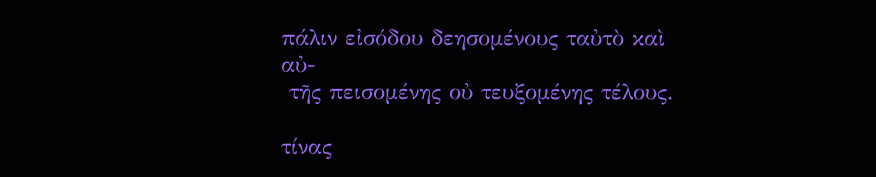πάλιν εἰσόδου δεησομένους ταὐτὸ καὶ αὐ-
 τῆς πεισομένης οὐ τευξομένης τέλους.

τίνας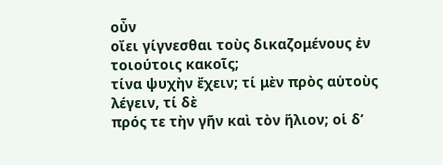οὖν
οἴει γίγνεσθαι τοὺς δικαζομένους ἐν τοιούτοις κακοῖς;
τίνα ψυχὴν ἔχειν; τί μὲν πρὸς αὑτοὺς λέγειν, τί δὲ
πρός τε τὴν γῆν καὶ τὸν ἥλιον; οἱ δ’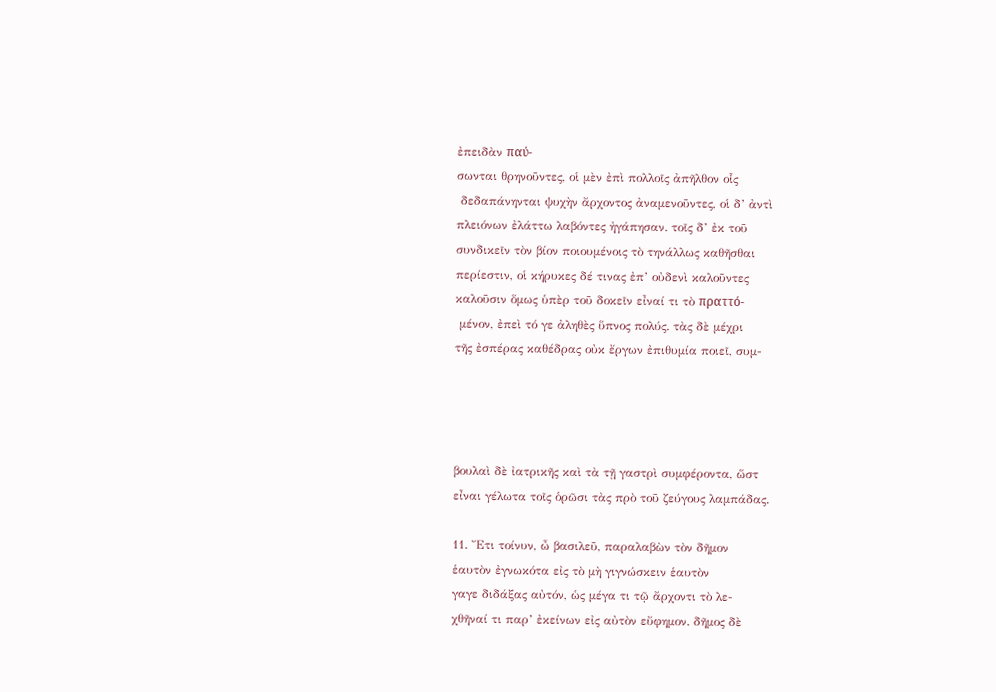ἐπειδὰν παύ-
σωνται θρηνοῦντες, οἱ μὲν ἐπὶ πολλοῖς ἀπῆλθον οἷς
 δεδαπάνηνται ψυχὴν ἄρχοντος ἀναμενοῦντες, οἱ δ’ ἀντὶ
πλειόνων ἐλάττω λαβόντες ἠγάπησαν. τοῖς δ’ ἐκ τοῦ
συνδικεῖν τὸν βίον ποιουμένοις τὸ τηνάλλως καθῆσθαι
περίεστιν, οἱ κήρυκες δέ τινας ἐπ’ οὐδενὶ καλοῦντες
καλοῦσιν ὅμως ὑπὲρ τοῦ δοκεῖν εἶναί τι τὸ πραττό-
 μένον, ἐπεὶ τό γε ἀληθὲς ὕπνος πολύς. τὰς δὲ μέχρι
τῆς ἐσπέρας καθέδρας οὐκ ἔργων ἐπιθυμία ποιεῖ, συμ-




βουλαὶ δὲ ἰατρικῆς καὶ τὰ τῇ γαστρὶ συμφέροντα, ὥστ
εἶναι γέλωτα τοῖς ὁρῶσι τὰς πρὸ τοῦ ζεύγους λαμπάδας.

11. Ἔτι τοίνυν, ὦ βασιλεῦ, παραλαβὼν τὸν δῆμον
ἑαυτὸν ἐγνωκότα εἰς τὸ μὴ γιγνώσκειν ἑαυτὸν
γαγε διδάξας αὐτόν, ὡς μέγα τι τῷ ἄρχοντι τὸ λε-
χθῆναί τι παρ’ ἐκείνων εἰς αὐτὸν εὔφημον. δῆμος δὲ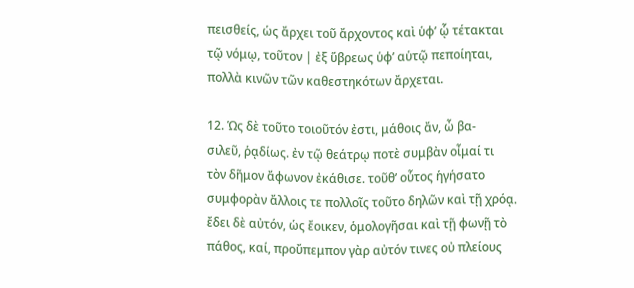πεισθείς, ὡς ἄρχει τοῦ ἄρχοντος καὶ ὑφ’ ᾧ τέτακται
τῷ νόμῳ, τοῦτον | ἐξ ὕβρεως ὑφ’ αὑτῷ πεποίηται,
πολλὰ κινῶν τῶν καθεστηκότων ἄρχεται.

12. Ὡς δὲ τοῦτο τοιοῦτόν ἐστι, μάθοις ἄν, ὦ βα-
σιλεῦ, ῥᾳδίως. ἐν τῷ θεάτρῳ ποτὲ συμβὰν οἶμαί τι
τὸν δῆμον ἄφωνον ἐκάθισε. τοῦθ’ οὗτος ἡγήσατο
συμφορὰν ἄλλοις τε πολλοῖς τοῦτο δηλῶν καὶ τῇ χρόᾳ.
ἔδει δὲ αὐτόν, ὡς ἔοικεν, ὁμολογῆσαι καὶ τῇ φωνῇ τὸ
πάθος, καί, προὔπεμπον γὰρ αὐτόν τινες οὐ πλείους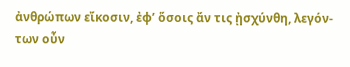ἀνθρώπων εἴκοσιν, ἐφ’ ὅσοις ἄν τις ᾐσχύνθη, λεγόν-
των οὖν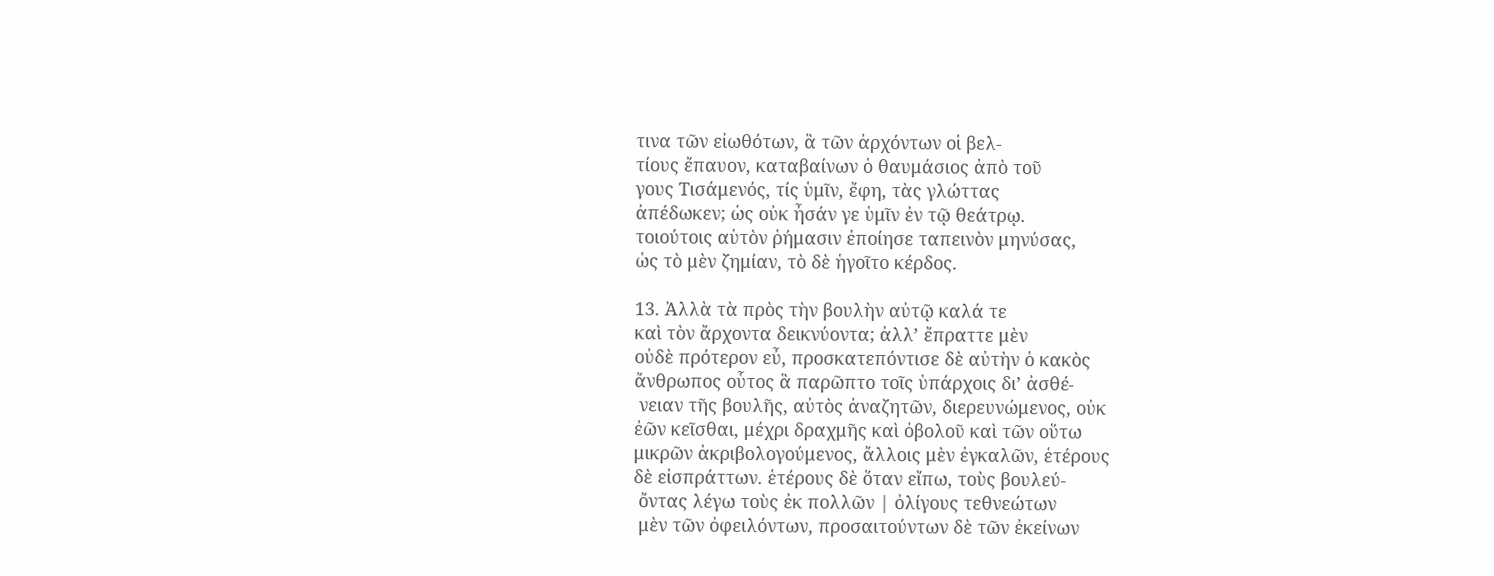τινα τῶν εἰωθότων, ἃ τῶν ἀρχόντων οἱ βελ-
τίους ἔπαυον, καταβαίνων ὁ θαυμάσιος ἀπὸ τοῦ
γους Τισάμενός, τίς ὑμῖν, ἔφη, τὰς γλώττας
ἀπέδωκεν; ὡς οὐκ ἦσάν γε ὑμῖν ἐν τῷ θεάτρῳ.
τοιούτοις αὑτὸν ῥήμασιν ἐποίησε ταπεινὸν μηνύσας,
ὡς τὸ μὲν ζημίαν, τὸ δὲ ἡγοῖτο κέρδος.

13. Ἀλλὰ τὰ πρὸς τὴν βουλὴν αὐτῷ καλά τε
καὶ τὸν ἄρχοντα δεικνύοντα; ἀλλ’ ἔπραττε μὲν
οὐδὲ πρότερον εὖ, προσκατεπόντισε δὲ αὐτὴν ὁ κακὸς
ἄνθρωπος οὗτος ἃ παρῶπτο τοῖς ὑπάρχοις δι’ ἀσθέ-
 νειαν τῆς βουλῆς, αὐτὸς ἀναζητῶν, διερευνώμενος, οὐκ
ἐῶν κεῖσθαι, μέχρι δραχμῆς καὶ ὀβολοῦ καὶ τῶν οὕτω
μικρῶν ἀκριβολογούμενος, ἄλλοις μὲν ἐγκαλῶν, ἑτέρους
δὲ εἰσπράττων. ἑτέρους δὲ ὅταν εἴπω, τοὺς βουλεύ-
 ὄντας λέγω τοὺς ἐκ πολλῶν | ὀλίγους τεθνεώτων
 μὲν τῶν ὀφειλόντων, προσαιτούντων δὲ τῶν ἐκείνων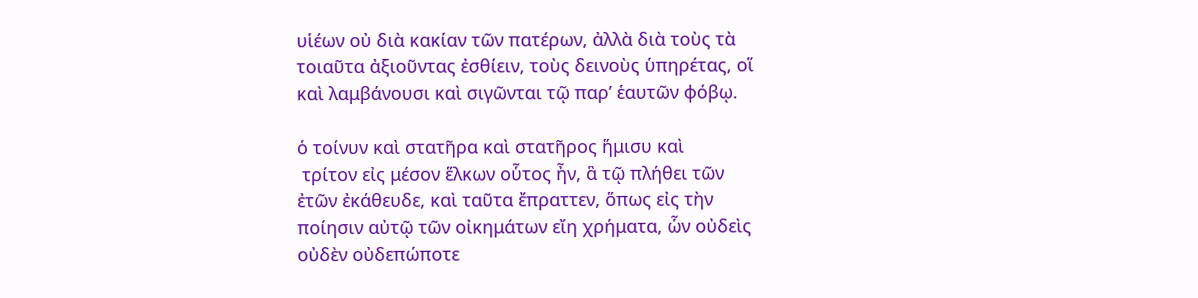υἱέων οὐ διὰ κακίαν τῶν πατέρων, ἀλλὰ διὰ τοὺς τὰ
τοιαῦτα ἀξιοῦντας ἐσθίειν, τοὺς δεινοὺς ὑπηρέτας, οἵ
καὶ λαμβάνουσι καὶ σιγῶνται τῷ παρ’ ἑαυτῶν φόβῳ.

ὁ τοίνυν καὶ στατῆρα καὶ στατῆρος ἥμισυ καὶ
 τρίτον εἰς μέσον ἕλκων οὗτος ἦν, ἃ τῷ πλήθει τῶν
ἐτῶν ἐκάθευδε, καὶ ταῦτα ἔπραττεν, ὅπως εἰς τὴν
ποίησιν αὐτῷ τῶν οἰκημάτων εἴη χρήματα, ὧν οὐδεὶς
οὐδὲν οὐδεπώποτε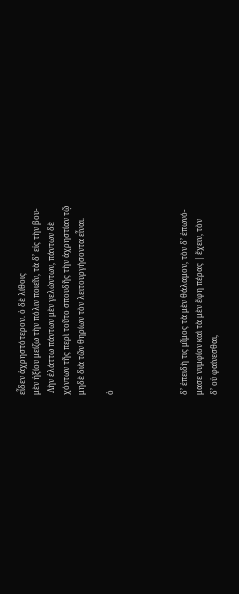εἶδεν ἀχρηστότερον. ὁ δὲ λίθοις
μὲν ἠξίου μείζω τὴν πόλιν ποιεῖν, τὰ δ’ εἰς τὴν βου-
 Λὴν ἐλάττω πάντων μὲν γελώντων, πάντων δὲ
χόντων τῆς περὶ τοῦτο σπουδῆς τὴν ἀχρηστίαν τῷ
μηδὲ διὰ τῶν θηρίων τὸν λειτουργήσοντα εἶναι.

ὁ




δ’ ἐπειδὴ τις μῖμος τὰ μὲν θάλαμον, τὸν δ’ ἐπωνό-
μασε νυμφίον καὶ τὰ μὲν ἔφη πέρας | ἔχειν, τὸν
δ’ οὐ φαίνεσθαι,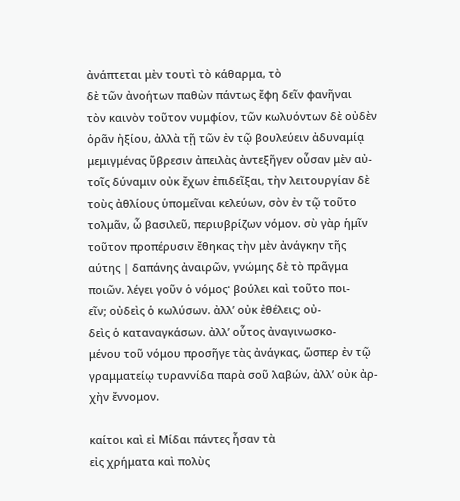ἀνάπτεται μὲν τουτὶ τὸ κάθαρμα, τὸ
δὲ τῶν ἀνοήτων παθὼν πάντως ἔφη δεῖν φανῆναι
τὸν καινὸν τοῦτον νυμφίον, τῶν κωλυόντων δὲ οὐδὲν
ὁρᾶν ἠξίου, ἀλλὰ τῇ τῶν ἐν τῷ βουλεύειν ἀδυναμίᾳ
μεμιγμένας ὕβρεσιν ἀπειλὰς ἀντεξῆγεν οὖσαν μὲν αὐ-
τοῖς δύναμιν οὐκ ἔχων ἐπιδεῖξαι, τὴν λειτουργίαν δὲ
τοὺς ἀθλίους ὑπομεῖναι κελεύων, σὸν ἐν τῷ τοῦτο
τολμᾶν, ὦ βασιλεῦ, περιυβρίζων νόμον. σὺ γὰρ ἡμῖν
τοῦτον προπέρυσιν ἔθηκας τὴν μὲν ἀνάγκην τῆς
αύτης | δαπάνης ἀναιρῶν, γνώμης δὲ τὸ πρᾶγμα
ποιῶν. λέγει γοῦν ὁ νόμος· βούλει καὶ τοῦτο ποι-
εῖν; οὐδεὶς ὁ κωλύσων. ἀλλ’ οὐκ ἐθέλεις; οὐ-
δεὶς ὁ καταναγκάσων. ἀλλ’ οὗτος ἀναγινωσκο-
μένου τοῦ νόμου προσῆγε τὰς ἀνάγκας, ὥσπερ ἐν τῷ
γραμματείῳ τυραννίδα παρὰ σοῦ λαβών, ἀλλ’ οὐκ ἀρ-
χὴν ἔννομον.

καίτοι καὶ εἰ Μίδαι πάντες ἦσαν τὰ
εἰς χρήματα καὶ πολὺς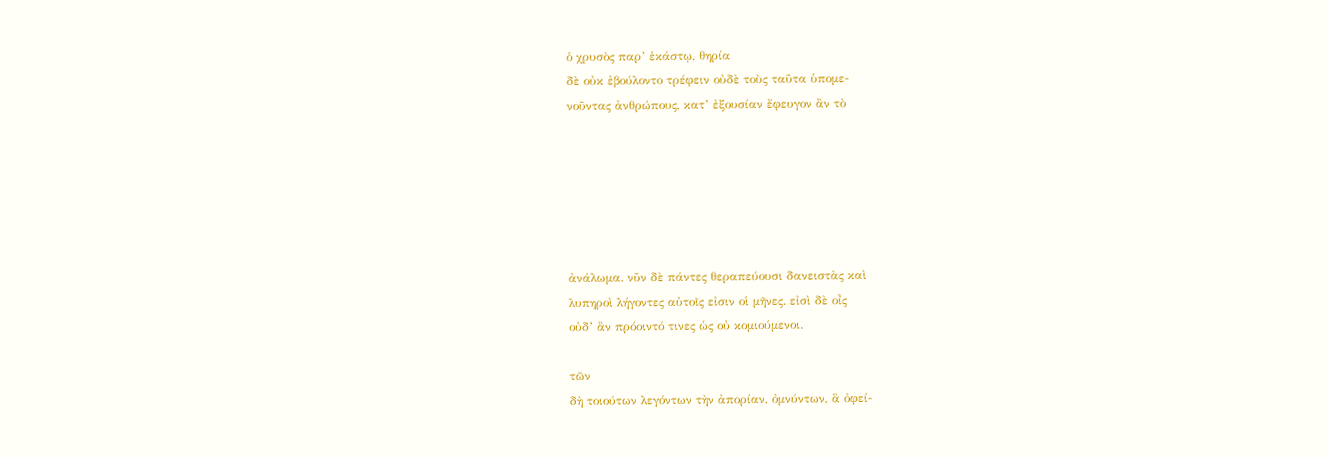ὁ χρυσὸς παρ’ ἑκάστῳ, θηρία
δὲ οὐκ ἐβούλοντο τρέφειν οὐδὲ τοὺς ταῦτα ὑπομε-
νοῦντας ἀνθρώπους, κατ’ ἐξουσίαν ἔφευγον ἂν τὸ






ἀνάλωμα. νῦν δὲ πάντες θεραπεύουσι δανειστὰς καὶ
λυπηροὶ λήγοντες αὐτοῖς εἰσιν οἱ μῆνες. εἰσὶ δὲ οἶς
οὐδ’ ἂν πρόοιντό τινες ὡς οὐ κομιούμενοι.

τῶν
δὴ τοιούτων λεγόντων τὴν ἀπορίαν, ὀμνύντων, ἃ ὀφεί-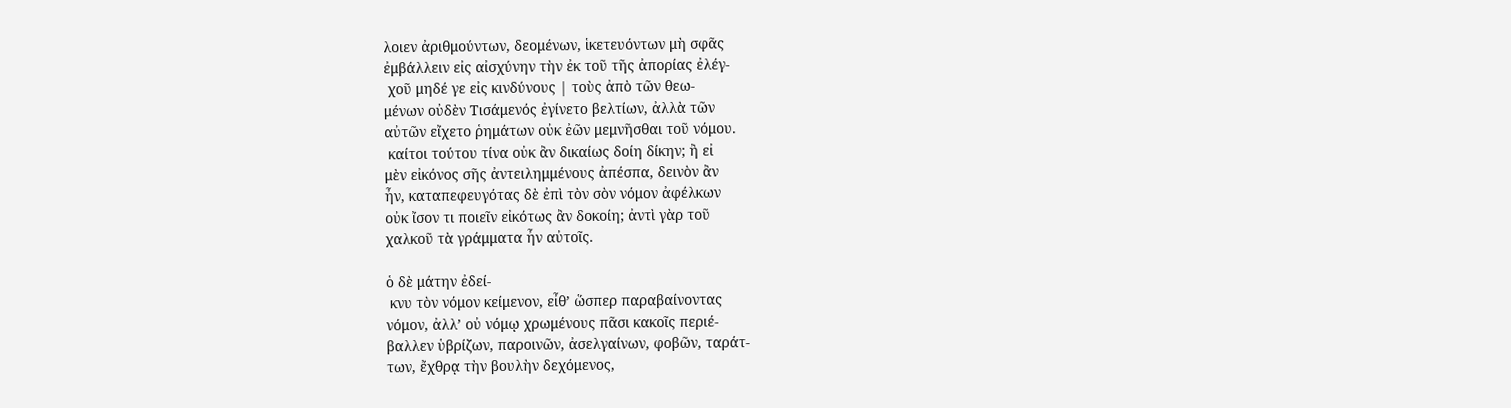λοιεν ἀριθμούντων, δεομένων, ἱκετευόντων μὴ σφᾶς
ἐμβάλλειν εἰς αἰσχύνην τὴν ἐκ τοῦ τῆς ἀπορίας ἐλέγ-
 χοῦ μηδέ γε εἰς κινδύνους | τοὺς ἀπὸ τῶν θεω-
μένων οὐδὲν Τισάμενός ἐγίνετο βελτίων, ἀλλὰ τῶν
αὐτῶν εἴχετο ῥημάτων οὐκ ἐῶν μεμνῆσθαι τοῦ νόμου.
 καίτοι τούτου τίνα οὐκ ἂν δικαίως δοίη δίκην; ἢ εἰ
μὲν εἰκόνος σῆς ἀντειλημμένους ἀπέσπα, δεινὸν ἂν
ἦν, καταπεφευγότας δὲ ἐπὶ τὸν σὸν νόμον ἀφέλκων
οὐκ ἴσον τι ποιεῖν εἰκότως ἂν δοκοίη; ἀντὶ γὰρ τοῦ
χαλκοῦ τὰ γράμματα ἦν αὐτοῖς.

ὁ δὲ μάτην ἐδεί-
 κνυ τὸν νόμον κείμενον, εἶθ’ ὥσπερ παραβαίνοντας
νόμον, ἀλλ’ οὐ νόμῳ χρωμένους πᾶσι κακοῖς περιέ-
βαλλεν ὑβρίζων, παροινῶν, ἀσελγαίνων, φοβῶν, ταράτ-
των, ἔχθρᾳ τὴν βουλὴν δεχόμενος,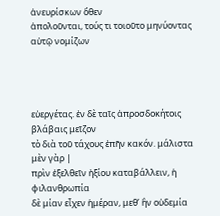ἀνευρίσκων ὅθεν
ἀπολοῦνται, τούς τι τοιοῦτο μηνύοντας αὐτῷ νομίζων




εὐεργέτας. ἐν δὲ ταῖς ἀπροσδοκήτοις βλάβαις μεῖζον
τὸ διὰ τοῦ τάχους ἐπῆν κακόν. μάλιστα μὲν γὰρ |
πρὶν ἐξελθεῖν ἠξίου καταβάλλειν, ἡ φιλανθρωπία
δὲ μίαν εἶχεν ἡμέραν, μεθ’ ἣν οὐδεμία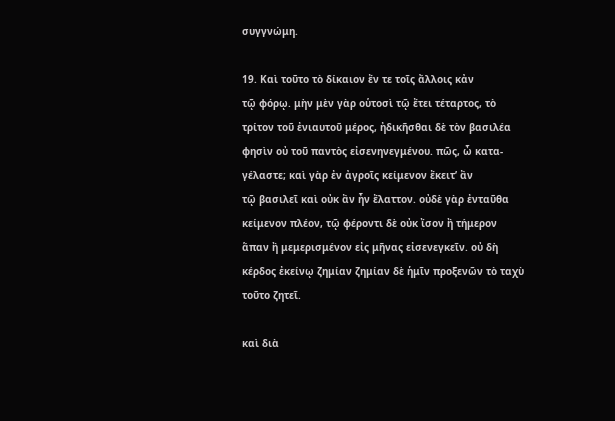συγγνώμη.

19. Καὶ τοῦτο τὸ δίκαιον ἔν τε τοῖς ἄλλοις κἀν
τῷ φόρῳ. μὴν μὲν γὰρ οὑτοσὶ τῷ ἔτει τέταρτος, τὸ
τρίτον τοῦ ἐνιαυτοῦ μέρος, ἠδικῆσθαι δὲ τὸν βασιλέα
φησὶν οὐ τοῦ παντὸς εἰσενηνεγμένου. πῶς, ὦ κατα-
γέλαστε; καὶ γὰρ ἐν ἀγροῖς κείμενον ἔκειτ’ ἂν
τῷ βασιλεῖ καὶ οὐκ ἂν ἦν ἔλαττον. οὐδὲ γὰρ ἐνταῦθα
κείμενον πλέον, τῷ φέροντι δὲ οὐκ ἴσον ἢ τήμερον
ἅπαν ἢ μεμερισμένον εἰς μῆνας εἰσενεγκεῖν. οὐ δὴ
κέρδος ἐκείνῳ ζημίαν ζημίαν δὲ ἡμῖν προξενῶν τὸ ταχὺ
τοῦτο ζητεῖ.

καὶ διὰ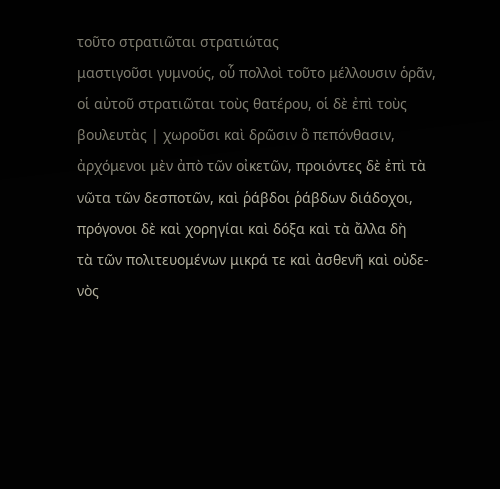τοῦτο στρατιῶται στρατιώτας
μαστιγοῦσι γυμνούς, οὗ πολλοὶ τοῦτο μέλλουσιν ὁρᾶν,
οἱ αὐτοῦ στρατιῶται τοὺς θατέρου, οἱ δὲ ἐπὶ τοὺς
βουλευτὰς | χωροῦσι καὶ δρῶσιν ὃ πεπόνθασιν,
ἀρχόμενοι μὲν ἀπὸ τῶν οἰκετῶν, προιόντες δὲ ἐπὶ τὰ
νῶτα τῶν δεσποτῶν, καὶ ῥάβδοι ῥάβδων διάδοχοι,
πρόγονοι δὲ καὶ χορηγίαι καὶ δόξα καὶ τὰ ἄλλα δὴ
τὰ τῶν πολιτευομένων μικρά τε καὶ ἀσθενῆ καὶ οὐδε-
νὸς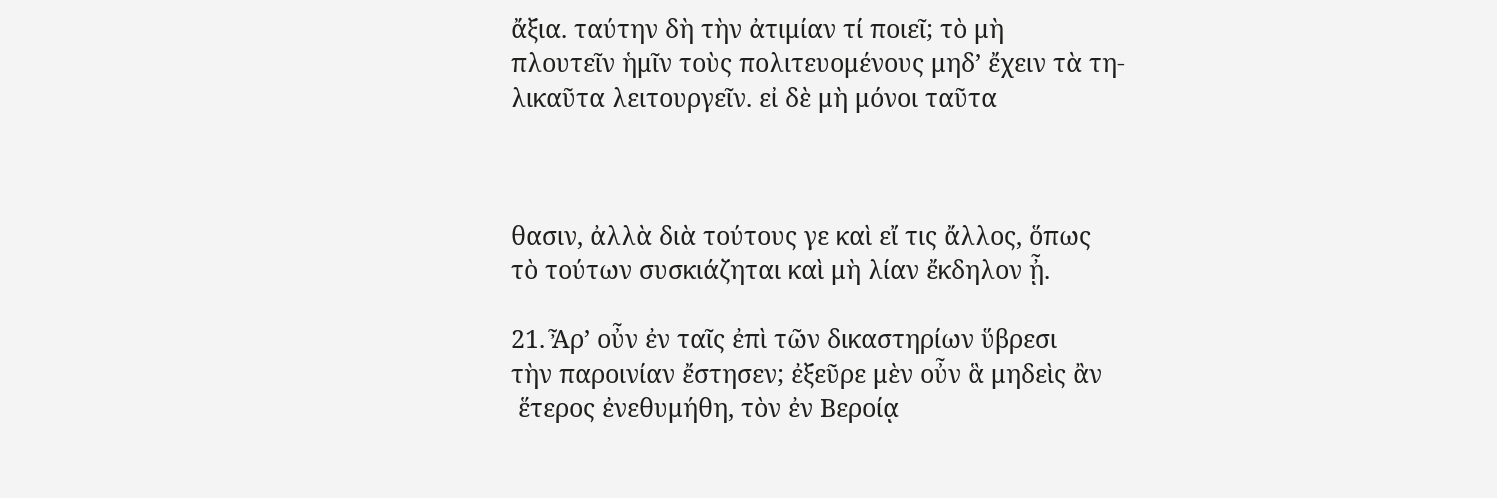ἄξια. ταύτην δὴ τὴν ἀτιμίαν τί ποιεῖ; τὸ μὴ
πλουτεῖν ἡμῖν τοὺς πολιτευομένους μηδ’ ἔχειν τὰ τη-
λικαῦτα λειτουργεῖν. εἰ δὲ μὴ μόνοι ταῦτα



θασιν, ἀλλὰ διὰ τούτους γε καὶ εἴ τις ἄλλος, ὅπως
τὸ τούτων συσκιάζηται καὶ μὴ λίαν ἔκδηλον ᾖ.

21. Ἆρ’ οὖν ἐν ταῖς ἐπὶ τῶν δικαστηρίων ὕβρεσι
τὴν παροινίαν ἔστησεν; ἐξεῦρε μὲν οὖν ἃ μηδεὶς ἂν
 ἕτερος ἐνεθυμήθη, τὸν ἐν Βεροίᾳ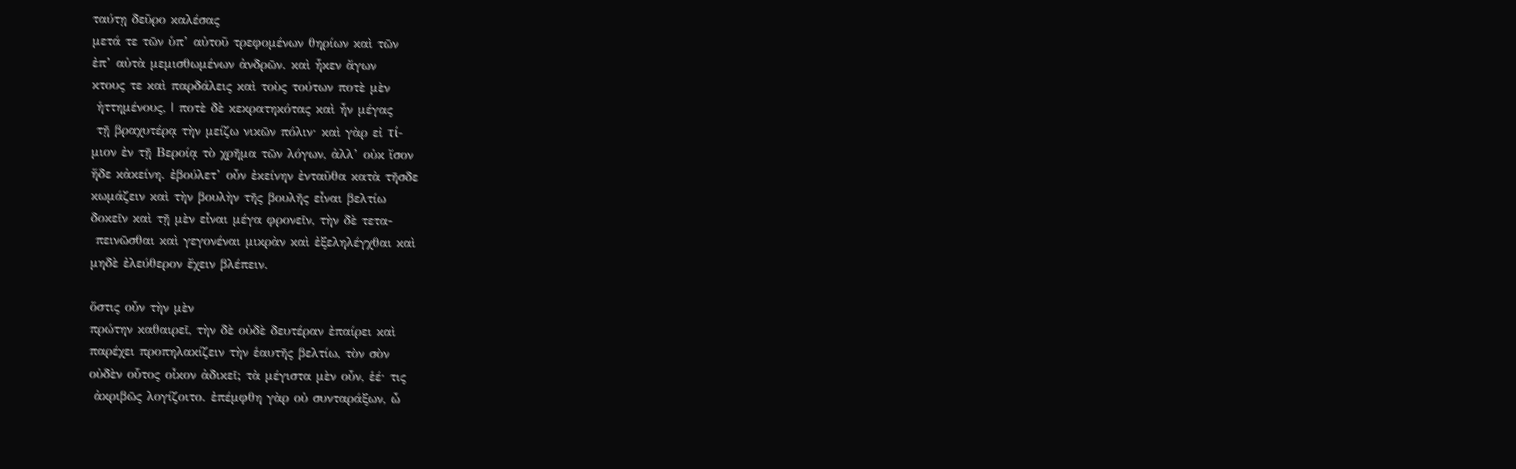ταύτῃ δεῦρο καλέσας
μετά τε τῶν ὑπ’ αὐτοῦ τρεφομένων θηρίων καὶ τῶν
ἐπ’ αὐτὰ μεμισθωμένων ἀνδρῶν. καὶ ἧκεν ἄγων
κτους τε καὶ παρδάλεις καὶ τοὺς τούτων ποτὲ μὲν
 ἡττημένους, | ποτὲ δὲ κεκρατηκότας καὶ ἦν μέγας
 τῇ βραχυτέρᾳ τὴν μείζω νικῶν πόλιν· καὶ γὰρ εἰ τί-
μιον ἐν τῇ Βεροίᾳ τὸ χρῆμα τῶν λόγων, ἀλλ’ οὐκ ἴσον
ἥδε κἀκείνη. ἐβούλετ’ οὖν ἐκείνην ἐνταῦθα κατὰ τῆσδε
κωμάζειν καὶ τὴν βουλὴν τῆς βουλῆς εἶναι βελτίω
δοκεῖν καὶ τῇ μὲν εἶναι μέγα φρονεῖν, τὴν δὲ τετα-
 πεινῶσθαι καὶ γεγονέναι μικρὰν καὶ ἐξεληλέγχθαι καὶ
μηδὲ ἐλεύθερον ἔχειν βλέπειν.

ὅστις οὖν τὴν μὲν
πρώτην καθαιρεῖ, τὴν δὲ οὐδὲ δευτέραν ἐπαίρει καὶ
παρέχει προπηλακίζειν τὴν ἑαυτῆς βελτίω, τὸν σὸν
οὐδὲν οὗτος οἶκον ἀδικεῖ; τὰ μέγιστα μὲν οὖν, ἑέ· τις
 ἀκριβῶς λογίζοιτο. ἐπέμφθη γὰρ οὐ συνταράξων, ὦ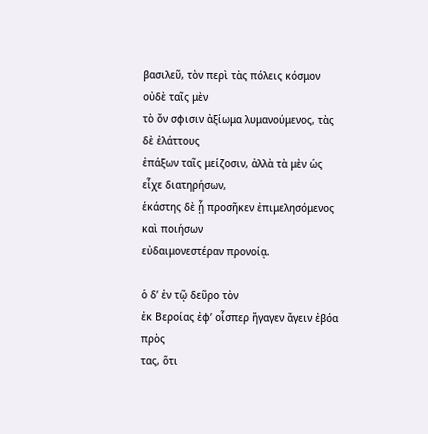βασιλεῦ, τὸν περὶ τὰς πόλεις κόσμον οὐδὲ ταῖς μὲν
τὸ ὄν σφισιν ἀξίωμα λυμανούμενος, τὰς δὲ ἐλάττους
ἐπάξων ταῖς μείζοσιν, ἀλλὰ τὰ μὲν ὡς εἶχε διατηρήσων,
ἑκάστης δὲ ᾗ προσῆκεν ἐπιμελησόμενος καὶ ποιήσων
εὐδαιμονεστέραν προνοίᾳ.

ὁ δ’ ἐν τῷ δεῦρο τὸν
ἐκ Βεροίας ἐφ’ οἷσπερ ἤγαγεν ἄγειν ἐβόα πρὸς
τας, ὅτι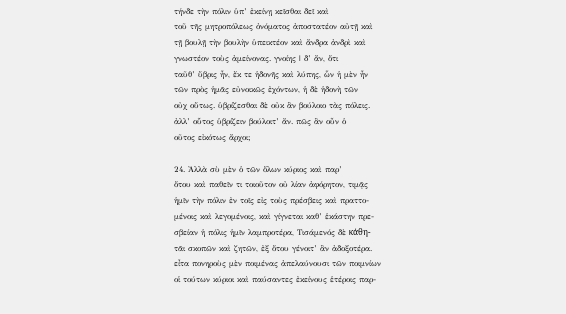τήνδε τὴν πόλιν ὑπ’ ἐκείνῃ κεῖσθαι δεῖ καὶ
τοῦ τῆς μητροπόλεως ὀνόματος ἀποστατέον αὐτῇ καὶ
τῇ βουλῇ τὴν βουλὴν ὑπεικτέον καὶ ἄνδρα ἀνδρὶ καὶ
γνωστέον τοὺς ἀμείνονας. γνοίης | δ’ ἄν, ὅτι
ταῦθ’ ὕβρις ἦν, ἔκ τε ἡδονῆς καὶ λύπης, ὧν ἡ μὲν ἦν
τῶν πρὸς ἡμᾶς εὐνοικῶς ἐχόντων, ἡ δὲ ἡδονὴ τῶν
οὐχ οὕτως. ὑβρίζεσθαι δὲ οὐκ ἂν βούλοιο τὰς πόλεις.
ἀλλ’ οὗτος ὑβρίζειν βούλοιτ’ ἄν. πῶς ἂν οὖν ὁ
οῦτος εἰκότως ἄρχοι;

24. Ἀλλὰ σὺ μὲν ὁ τῶν ὅλων κύριος καὶ παρ’
ὅτου καὶ παθεῖν τι τοιοῦτον οὐ λίαν ἀφόρητον, τιμᾷς
ἡμῖν τὴν πόλιν ἐν τοῖς εἰς τοὺς πρέσβεις καὶ πραττο-
μένοις καὶ λεγομένοις, καὶ γίγνεται καθ’ ἑκάστην πρε-
σβείαν ἡ πόλις ἡμῖν λαμπροτέρα, Τισάμενός δὲ κάθη-
τᾶι σκοπῶν καὶ ζητῶν, ἐξ ὅτου γένοιτ’ ἂν ἀδοξοτέρα.
εἶτα πονηροὺς μὲν ποιμένας ἀπελαύνουσι τῶν ποιμνίων
οἱ τούτων κύριοι καὶ παύσαντες ἐκείνους ἑτέροις παρ-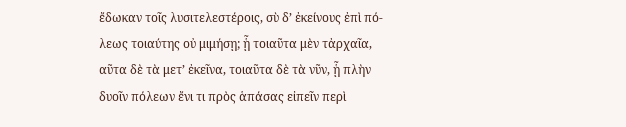ἔδωκαν τοῖς λυσιτελεστέροις, σὺ δ’ ἐκείνους ἐπὶ πό-
λεως τοιαύτης οὐ μιμήσῃ; ᾗ τοιαῦτα μὲν τἀρχαῖα,
αῦτα δὲ τὰ μετ’ ἐκεῖνα, τοιαῦτα δὲ τὰ νῦν, ᾗ πλὴν
δυοῖν πόλεων ἔνι τι πρὸς ἁπάσας εἰπεῖν περὶ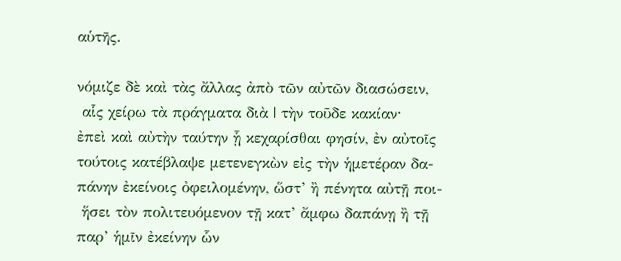αὑτῆς.

νόμιζε δὲ καὶ τὰς ἄλλας ἀπὸ τῶν αὐτῶν διασώσειν,
 αἷς χείρω τὰ πράγματα διὰ | τὴν τοῦδε κακίαν·
ἐπεὶ καὶ αὐτὴν ταύτην ᾗ κεχαρίσθαι φησίν, ἐν αὐτοῖς
τούτοις κατέβλαψε μετενεγκὼν εἰς τὴν ἡμετέραν δα-
πάνην ἐκείνοις ὀφειλομένην, ὥστ’ ἢ πένητα αὐτῇ ποι-
 ἥσει τὸν πολιτευόμενον τῇ κατ’ ἄμφω δαπάνῃ ἢ τῇ
παρ’ ἡμῖν ἐκείνην ὧν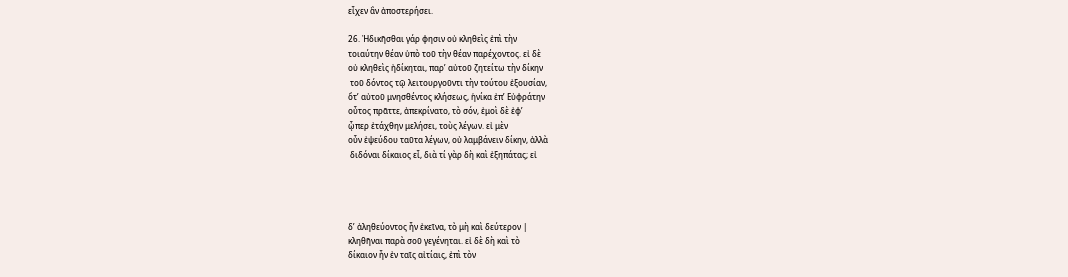εἶχεν ἂν ἀποστερήσει.

26. Ἠδικῆσθαι γάρ φησιν οὐ κληθεὶς ἐπὶ τὴν
τοιαύτην θέαν ὑπὸ τοῦ τὴν θέαν παρέχοντος. εἰ δὲ
οὐ κληθεὶς ἠδίκηται, παρ’ αὐτοῦ ζητείτω τὴν δίκην
 τοῦ δόντος τῷ λειτουργοῦντι τὴν τούτου ἐξουσίαν,
ὅτ’ αὐτοῦ μνησθέντος κλήσεως, ἡνίκα ἐπ’ Εὐφράτην
οὖτος πρᾶττε, ἀπεκρίνατο, τὸ σόν, ἐμοὶ δὲ ἐφ’
ᾧπερ ἐτάχθην μελήσει, τοὺς λέγων. εἰ μὲν
οὖν ἐψεύδου ταῦτα λέγων, οὐ λαμβάνειν δίκην, ἀλλὰ
 διδόναι δίκαιος εἶ, διὰ τί γὰρ δὴ καὶ ἐξηπάτας; εἰ




δ’ ἀληθεύοντος ἦν ἐκεῖνα, τὸ μὴ καὶ δεύτερον |
κληθῆναι παρὰ σοῦ γεγένηται. εἰ δὲ δὴ καὶ τὸ
δίκαιον ἦν ἐν ταῖς αἰτίαις, ἐπὶ τὸν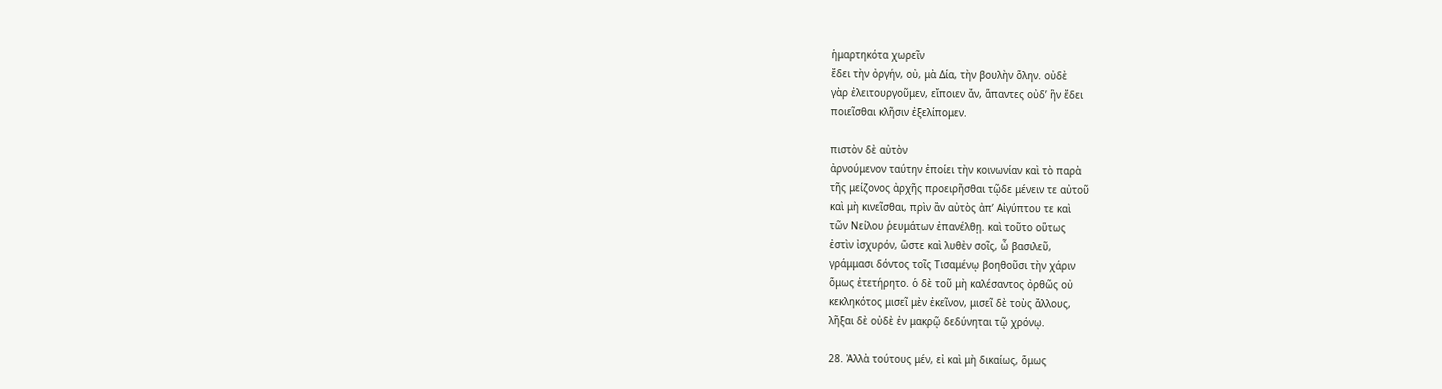ἡμαρτηκότα χωρεῖν
ἔδει τὴν ὀργήν, οὐ, μὰ Δία, τὴν βουλὴν ὅλην. οὐδὲ
γὰρ ἐλειτουργοῦμεν, εἴποιεν ἄν, ἅπαντες οὐδ’ ἣν ἔδει
ποιεῖσθαι κλῆσιν ἐξελίπομεν.

πιστὸν δὲ αὐτὸν
ἀρνούμενον ταύτην ἐποίει τὴν κοινωνίαν καὶ τὸ παρὰ
τῆς μείζονος ἀρχῆς προειρῆσθαι τῷδε μένειν τε αὐτοῦ
καὶ μὴ κινεῖσθαι, πρὶν ἂν αὐτὸς ἀπ’ Αἰγύπτου τε καὶ
τῶν Νείλου ῥευμάτων ἐπανέλθῃ. καὶ τοῦτο οὕτως
ἐστὶν ἰσχυρόν, ὥστε καὶ λυθὲν σοῖς, ὦ βασιλεῦ,
γράμμασι δόντος τοῖς Τισαμένῳ βοηθοῦσι τὴν χάριν
ὅμως ἐτετήρητο. ὁ δὲ τοῦ μὴ καλέσαντος ὀρθῶς οὐ
κεκληκότος μισεῖ μὲν ἐκεῖνον, μισεῖ δὲ τοὺς ἄλλους,
λῆξαι δὲ οὐδὲ ἐν μακρῷ δεδύνηται τῷ χρόνῳ.

28. Ἀλλὰ τούτους μέν, εἰ καὶ μὴ δικαίως, ὅμως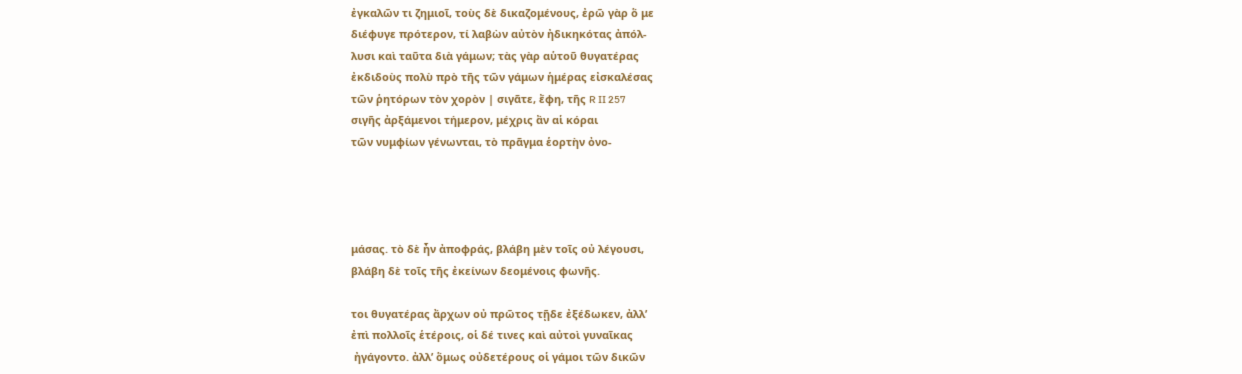ἐγκαλῶν τι ζημιοῖ, τοὺς δὲ δικαζομένους, ἐρῶ γὰρ ὅ με
διέφυγε πρότερον, τί λαβὼν αὐτὸν ἠδικηκότας ἀπόλ-
λυσι καὶ ταῦτα διὰ γάμων; τὰς γὰρ αὑτοῦ θυγατέρας
ἐκδιδοὺς πολὺ πρὸ τῆς τῶν γάμων ἡμέρας εἰσκαλέσας
τῶν ῥητόρων τὸν χορὸν | σιγᾶτε, ἔφη, τῆς R II 257
σιγῆς ἀρξάμενοι τήμερον, μέχρις ἂν αἱ κόραι
τῶν νυμφίων γένωνται, τὸ πρᾶγμα ἑορτὴν ὀνο-




μάσας. τὸ δὲ ἦν ἀποφράς, βλάβη μὲν τοῖς οὐ λέγουσι,
βλάβη δὲ τοῖς τῆς ἐκείνων δεομένοις φωνῆς.

τοι θυγατέρας ἄρχων οὐ πρῶτος τῇδε ἐξέδωκεν, ἀλλ’
ἐπὶ πολλοῖς ἑτέροις, οἱ δέ τινες καὶ αὐτοὶ γυναῖκας
 ἠγάγοντο. ἀλλ’ ὅμως οὐδετέρους οἱ γάμοι τῶν δικῶν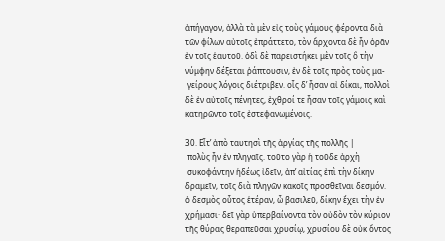ἀπήγαγον, ἀλλὰ τὰ μὲν εἰς τοὺς γάμους φέροντα διὰ
τῶν φίλων αὐτοῖς ἐπράττετο, τὸν ἄρχοντα δὲ ἦν ὁρᾶν
ἐν τοῖς ἑαυτοῦ. ὁδὶ δὲ παρειστήκει μὲν τοῖς ὃ τὴν
νύμφην δέξεται ῥάπτουσιν, ἐν δὲ τοῖς πρὸς τοὺς μα-
 γείρους λόγοις διέτριβεν. οἷς δ’ ἦσαν αἰ δίκαι, πολλοὶ
δὲ ἐν αὐτοῖς πένητες, ἐχθροί τε ἦσαν τοῖς γάμοις καὶ
κατηρῶντο τοῖς ἐστεφανωμένοις.

30. Εἶτ’ ἀπὸ ταυτησὶ τῆς ἀργίας τῆς πολλῆς |
 πολὺς ἦν ἐν πληγαῖς. τοῦτο γὰρ ἡ τοῦδε ἀρχὴ
 συκοφάντην ἡδέως ἰδεῖν, ἀπ’ αἰτίας ἐπὶ τὴν δίκην
δραμεῖν, τοῖς διὰ πληγῶν κακοῖς προσθεῖναι δεσμόν.
ὁ δεσμὸς οὗτος ἑτέραν, ὦ βασιλεῦ, δίκην ἔχει τὴν ἐν
χρήμασι· δεῖ γὰρ ὑπερβαίνοντα τὸν οὐδὸν τὸν κύριον
τῆς θύρας θεραπεῦσαι χρυσίῳ, χρυσίου δὲ οὐκ ὄντος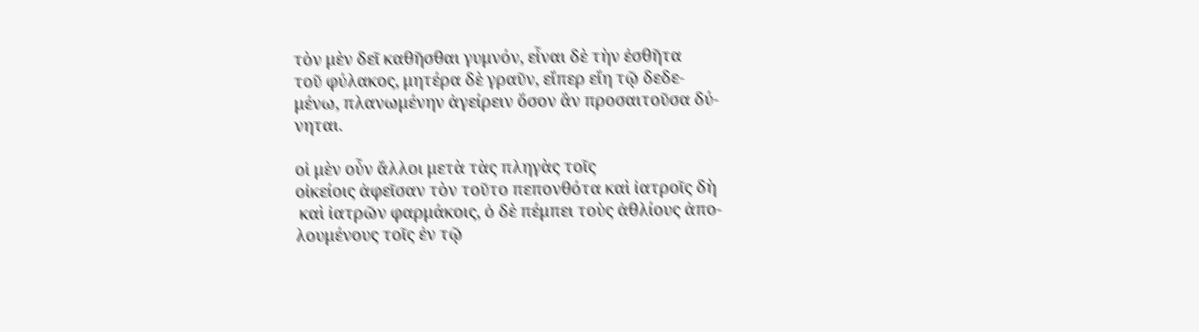τὸν μὲν δεῖ καθῆσθαι γυμνόν, εἶναι δὲ τὴν ἐσθῆτα
τοῦ φύλακος, μητέρα δὲ γραῦν, εἴπερ εἴη τῷ δεδε-
μένω, πλανωμένην ἀγείρειν ὅσον ἂν προσαιτοῦσα δύ-
νηται.

οἱ μὲν οὖν ἄλλοι μετὰ τὰς πληγὰς τοῖς
οἰκείοις ἀφεῖσαν τὸν τοῦτο πεπονθότα καὶ ἰατροῖς δὴ
 καὶ ἰατρῶν φαρμάκοις, ὁ δὲ πέμπει τοὺς ἀθλίους ἀπο-
λουμένους τοῖς ἐν τῷ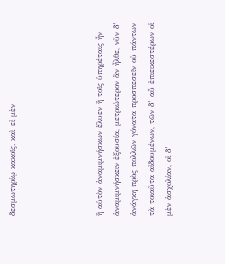δεσμωτηρίῳ κακοῖς. καὶ εἰ μὲν




ἢ αὑτὸν ἀναμιμνήσκων ἔλυεν ἢ τοῖς ὑπηρέταις ἦν
ἀναμιμνήσκειν ἐξουσία, μετριώτερον ἂν ἦλθε, νῦν δ’
ἀνάγκη πρὸς πολλῶν γόνατα προσπεσεῖν οὐ πάντων
τὰ τοιαῦτα αἰδουμένων, τῶν δ’ αὖ ἐπιεικεστέρων οἱ
μὲν ἀσχολίαν, οἱ δ’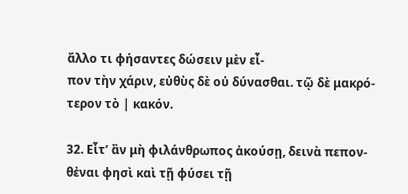ἄλλο τι φήσαντες δώσειν μὲν εἶ-
πον τὴν χάριν, εὐθὺς δὲ οὐ δύνασθαι. τῷ δὲ μακρό-
τερον τὸ | κακόν.

32. Εἶτ’ ἂν μὴ φιλάνθρωπος ἀκούσῃ, δεινὰ πεπον-
θἐναι φησὶ καὶ τῇ φύσει τῇ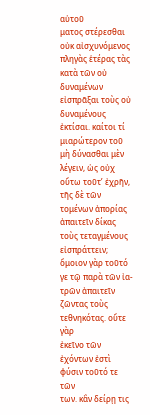αὑτοῦ
ματος στέρεσθαι οὐκ αἰσχυνόμενος πληγὰς ἑτέρας τὰς
κατὰ τῶν οὐ δυναμένων εἰσπρᾶξαι τοὺς οὐ δυναμένους
ἐκτίσαι. καίτοι τί μιαρώτερον τοῦ μὴ δύνασθαι μὲν
λέγειν, ὡς οὐχ οὕτω τοῦτ’ ἐχρῆν, τῆς δὲ τῶν
τομένων ἀπορίας ἀπαιτεῖν δίκας τοὺς τεταγμένους
εἰσπράττειν; ὅμοιον γὰρ τοῦτό γε τῷ παρὰ τῶν ἰα-
τρῶν ἀπαιτεῖν ζῶντας τοὺς τεθνηκότας. οὔτε γὰρ
ἐκεῖνο τῶν ἐχόντων ἐστὶ φύσιν τοῦτό τε τῶν
των. κἂν δείρῃ τις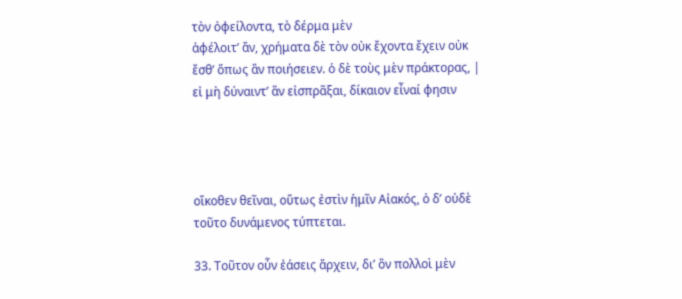τὸν ὀφείλοντα, τὸ δέρμα μὲν
ἀφέλοιτ’ ἄν, χρήματα δὲ τὸν οὐκ ἔχοντα ἔχειν οὐκ
ἔσθ’ ὅπως ἂν ποιήσειεν. ὁ δὲ τοὺς μὲν πράκτορας, |
εἰ μὴ δύναιντ’ ἂν εἰσπρᾶξαι, δίκαιον εἶναί φησιν




οἴκοθεν θεῖναι, οὕτως ἐστὶν ἡμῖν Αἰακός, ὁ δ’ οὐδὲ
τοῦτο δυνάμενος τύπτεται.

33. Τοῦτον οὖν ἐάσεις ἄρχειν, δι’ ὂν πολλοὶ μὲν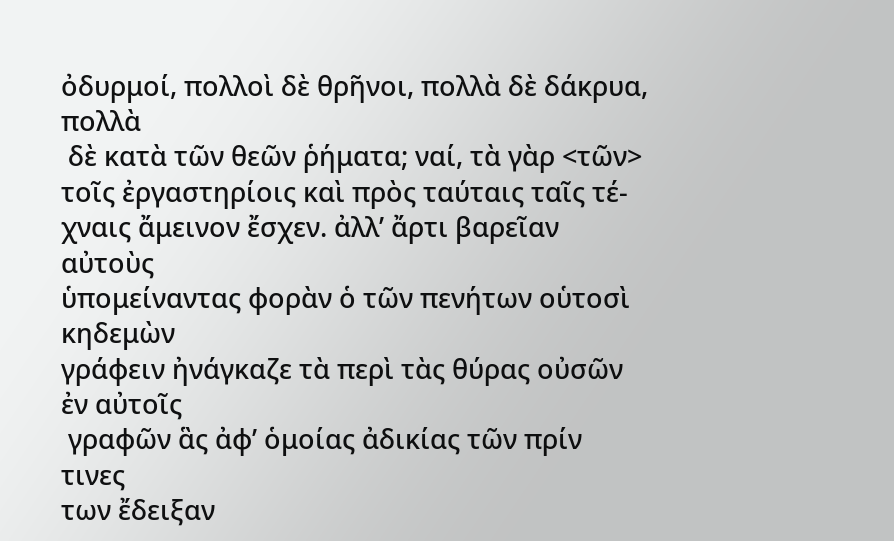ὀδυρμοί, πολλοὶ δὲ θρῆνοι, πολλὰ δὲ δάκρυα, πολλὰ
 δὲ κατὰ τῶν θεῶν ῥήματα; ναί, τὰ γὰρ <τῶν>
τοῖς ἐργαστηρίοις καὶ πρὸς ταύταις ταῖς τέ-
χναις ἄμεινον ἔσχεν. ἀλλ’ ἄρτι βαρεῖαν αὐτοὺς
ὑπομείναντας φορὰν ὁ τῶν πενήτων οὑτοσὶ κηδεμὼν
γράφειν ἠνάγκαζε τὰ περὶ τὰς θύρας οὐσῶν ἐν αὐτοῖς
 γραφῶν ἃς ἀφ’ ὁμοίας ἀδικίας τῶν πρίν τινες
των ἔδειξαν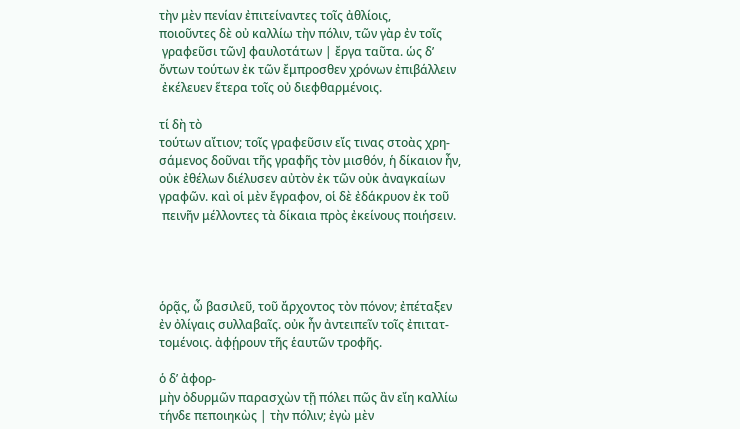τὴν μὲν πενίαν ἐπιτείναντες τοῖς ἀθλίοις,
ποιοῦντες δὲ οὐ καλλίω τὴν πόλιν, τῶν γὰρ ἐν τοῖς
 γραφεῦσι τῶν] φαυλοτάτων | ἔργα ταῦτα. ὡς δ’
ὄντων τούτων ἐκ τῶν ἔμπροσθεν χρόνων ἐπιβάλλειν
 ἐκέλευεν ἕτερα τοῖς οὐ διεφθαρμένοις.

τί δὴ τὸ
τούτων αἴτιον; τοῖς γραφεῦσιν εἴς τινας στοὰς χρη-
σάμενος δοῦναι τῆς γραφῆς τὸν μισθόν, ἡ δίκαιον ἦν,
οὐκ ἐθέλων διέλυσεν αὐτὸν ἐκ τῶν οὐκ ἀναγκαίων
γραφῶν. καὶ οἱ μὲν ἔγραφον, οἱ δὲ ἐδάκρυον ἐκ τοῦ
 πεινῆν μέλλοντες τὰ δίκαια πρὸς ἐκείνους ποιήσειν.




ὁρᾷς, ὦ βασιλεῦ, τοῦ ἄρχοντος τὸν πόνον; ἐπέταξεν
ἐν ὀλίγαις συλλαβαῖς. οὐκ ἦν ἀντειπεῖν τοῖς ἐπιτατ-
τομένοις. ἀφῄρουν τῆς ἑαυτῶν τροφῆς.

ὁ δ’ ἀφορ-
μὴν ὀδυρμῶν παρασχὼν τῇ πόλει πῶς ἂν εἴη καλλίω
τήνδε πεποιηκὼς | τὴν πόλιν; ἐγὼ μὲν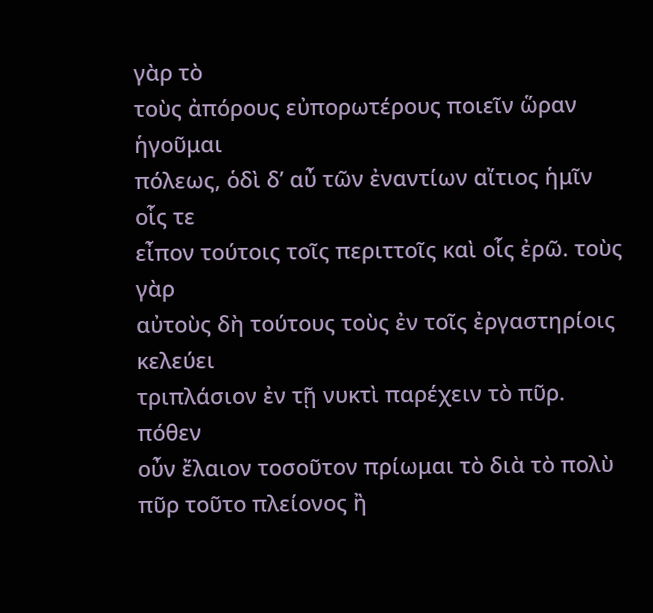γὰρ τὸ
τοὺς ἀπόρους εὐπορωτέρους ποιεῖν ὥραν ἡγοῦμαι
πόλεως, ὁδὶ δ’ αὖ τῶν ἐναντίων αἴτιος ἡμῖν οἷς τε
εἶπον τούτοις τοῖς περιττοῖς καὶ οἷς ἐρῶ. τοὺς γὰρ
αὐτοὺς δὴ τούτους τοὺς ἐν τοῖς ἐργαστηρίοις κελεύει
τριπλάσιον ἐν τῇ νυκτὶ παρέχειν τὸ πῦρ. πόθεν
οὖν ἔλαιον τοσοῦτον πρίωμαι τὸ διὰ τὸ πολὺ
πῦρ τοῦτο πλείονος ἢ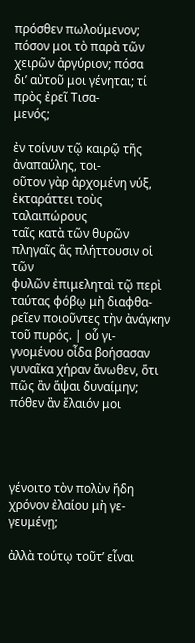πρόσθεν πωλούμενον;
πόσον μοι τὸ παρὰ τῶν χειρῶν ἀργύριον; πόσα
δι’ αὐτοῦ μοι γένηται; τί πρὸς ἐρεῖ Τισα-
μενός;

ἐν τοίνυν τῷ καιρῷ τῆς ἀναπαύλης, τοι-
οῦτον γὰρ ἀρχομένη νύξ, ἐκταράττει τοὺς ταλαιπώρους
ταῖς κατὰ τῶν θυρῶν πληγαῖς ἃς πλήττουσιν οἱ τῶν
φυλῶν ἐπιμεληταὶ τῷ περὶ ταύτας φόβῳ μὴ διαφθα-
ρεῖεν ποιοῦντες τὴν ἀνάγκην τοῦ πυρός. | οὗ γι-
γνομένου οἶδα βοήσασαν γυναῖκα χήραν ἄνωθεν, ὅτι
πῶς ἂν ἅψαι δυναίμην; πόθεν ἂν ἔλαιόν μοι




γένοιτο τὸν πολὺν ἤδη χρόνον ἐλαίου μὴ γε-
γευμένῃ;

ἀλλὰ τούτῳ τοῦτ’ εἶναι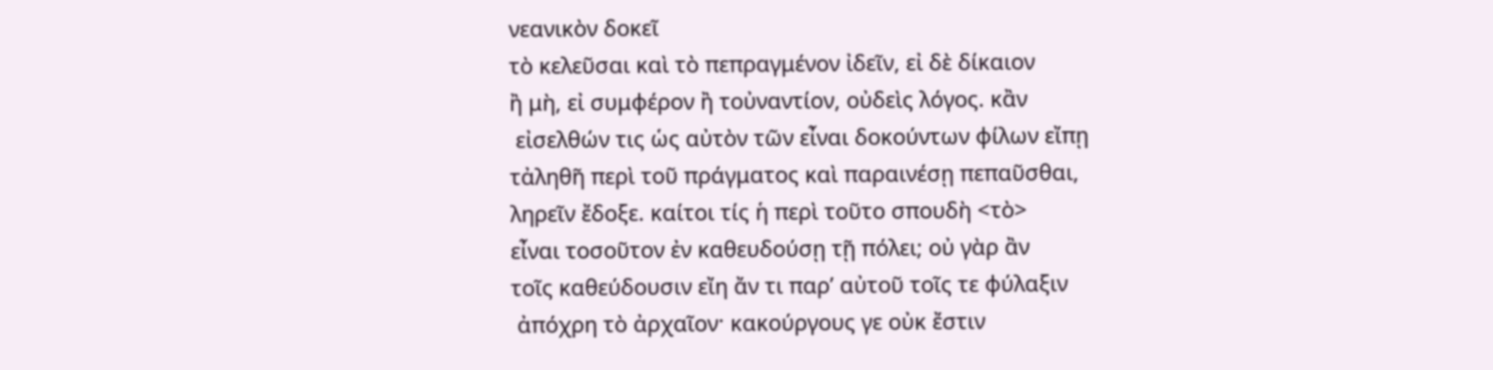νεανικὸν δοκεῖ
τὸ κελεῦσαι καὶ τὸ πεπραγμένον ἰδεῖν, εἰ δὲ δίκαιον
ἢ μὴ, εἰ συμφέρον ἢ τοὐναντίον, οὐδεὶς λόγος. κἂν
 εἰσελθών τις ὡς αὐτὸν τῶν εἶναι δοκούντων φίλων εἴπῃ
τἀληθῆ περὶ τοῦ πράγματος καὶ παραινέσῃ πεπαῦσθαι,
ληρεῖν ἔδοξε. καίτοι τίς ἡ περὶ τοῦτο σπουδὴ <τὸ>
εἶναι τοσοῦτον ἐν καθευδούσῃ τῇ πόλει; οὐ γὰρ ἂν
τοῖς καθεύδουσιν εἴη ἄν τι παρ’ αὐτοῦ τοῖς τε φύλαξιν
 ἀπόχρη τὸ ἀρχαῖον· κακούργους γε οὐκ ἔστιν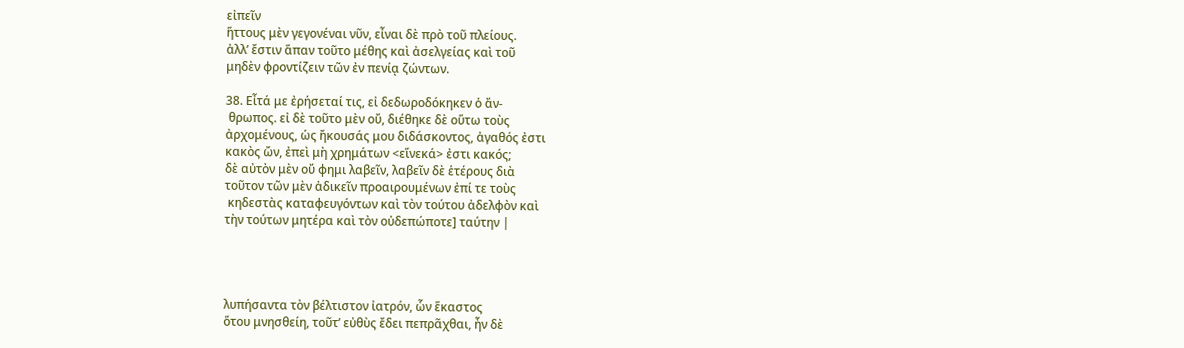εἰπεῖν
ἥττους μὲν γεγονέναι νῦν, εἶναι δὲ πρὸ τοῦ πλείους.
ἀλλ’ ἔστιν ἅπαν τοῦτο μέθης καὶ ἀσελγείας καὶ τοῦ
μηδὲν φροντίζειν τῶν ἐν πενίᾳ ζώντων.

38. Εἶτά με ἐρήσεταί τις, εἰ δεδωροδόκηκεν ὁ ἄν-
 θρωπος. εἰ δὲ τοῦτο μὲν οὔ, διέθηκε δὲ οὕτω τοὺς
ἀρχομένους, ὡς ἤκουσάς μου διδάσκοντος, ἀγαθός ἐστι
κακὸς ὤν, ἐπεὶ μὴ χρημάτων <εἵνεκά> ἐστι κακός;
δὲ αὐτὸν μὲν οὔ φημι λαβεῖν, λαβεῖν δὲ ἑτέρους διὰ
τοῦτον τῶν μὲν ἀδικεῖν προαιρουμένων ἐπί τε τοὺς
 κηδεστὰς καταφευγόντων καὶ τὸν τούτου ἀδελφὸν καὶ
τὴν τούτων μητέρα καὶ τὸν οὐδεπώποτε] ταύτην |




λυπήσαντα τὸν βέλτιστον ἰατρόν, ὧν ἕκαστος
ὅτου μνησθείη, τοῦτ’ εὐθὺς ἔδει πεπρᾶχθαι, ἦν δὲ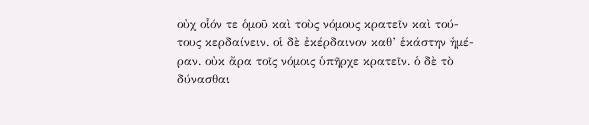οὐχ οἷόν τε ὁμοῦ καὶ τοὺς νόμους κρατεῖν καὶ τού-
τους κερδαίνειν. οἱ δὲ ἐκέρδαινον καθ’ ἑκάστην ἡμέ-
ραν. οὐκ ἄρα τοῖς νόμοις ὑπῆρχε κρατεῖν. ὁ δὲ τὸ
δύνασθαι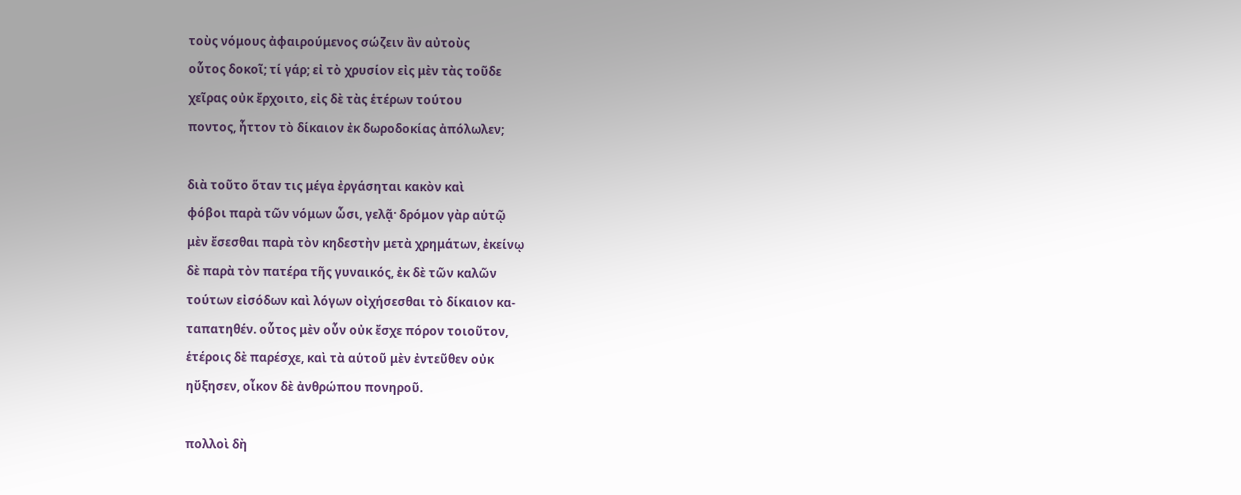τοὺς νόμους ἀφαιρούμενος σώζειν ἂν αὐτοὺς
οὗτος δοκοῖ; τί γάρ; εἰ τὸ χρυσίον εἰς μὲν τὰς τοῦδε
χεῖρας οὐκ ἔρχοιτο, εἰς δὲ τὰς ἑτέρων τούτου
ποντος, ἦττον τὸ δίκαιον ἐκ δωροδοκίας ἀπόλωλεν;

διὰ τοῦτο ὅταν τις μέγα ἐργάσηται κακὸν καὶ
φόβοι παρὰ τῶν νόμων ὦσι, γελᾷ· δρόμον γὰρ αὑτῷ
μὲν ἔσεσθαι παρὰ τὸν κηδεστὴν μετὰ χρημάτων, ἐκείνῳ
δὲ παρὰ τὸν πατέρα τῆς γυναικός, ἐκ δὲ τῶν καλῶν
τούτων εἰσόδων καὶ λόγων οἰχήσεσθαι τὸ δίκαιον κα-
ταπατηθέν. οὗτος μὲν οὖν οὐκ ἔσχε πόρον τοιοῦτον,
ἑτέροις δὲ παρέσχε, καὶ τὰ αὑτοῦ μὲν ἐντεῦθεν οὐκ
ηὔξησεν, οἶκον δὲ ἀνθρώπου πονηροῦ.

πολλοὶ δὴ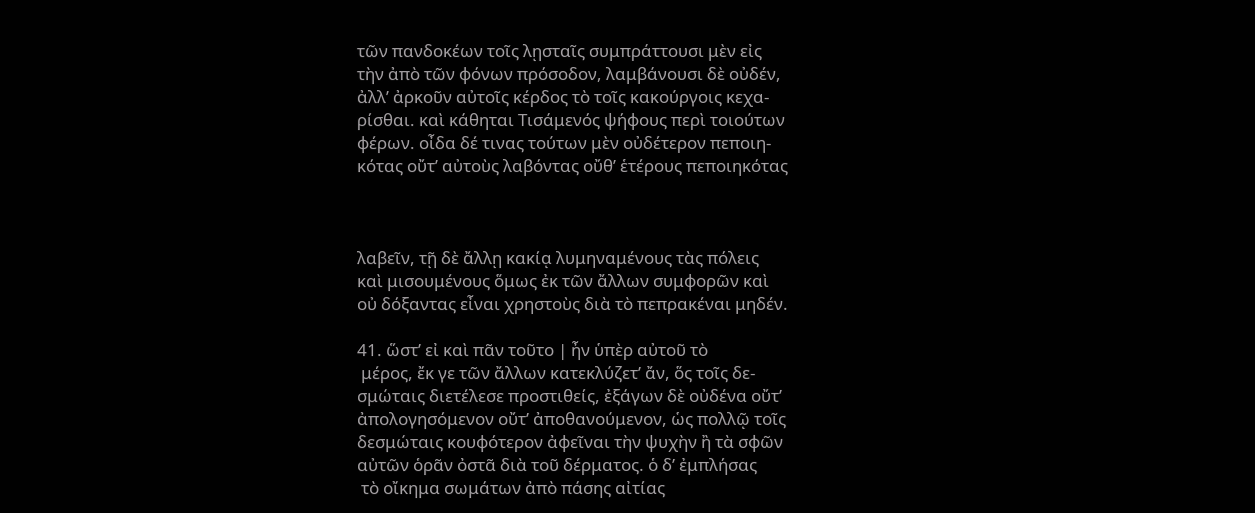τῶν πανδοκέων τοῖς λῃσταῖς συμπράττουσι μὲν εἰς
τὴν ἀπὸ τῶν φόνων πρόσοδον, λαμβάνουσι δὲ οὐδέν,
ἀλλ’ ἀρκοῦν αὐτοῖς κέρδος τὸ τοῖς κακούργοις κεχα-
ρίσθαι. καὶ κάθηται Τισάμενός ψήφους περὶ τοιούτων
φέρων. οἶδα δέ τινας τούτων μὲν οὐδέτερον πεποιη-
κότας οὔτ’ αὐτοὺς λαβόντας οὔθ’ ἑτέρους πεποιηκότας



λαβεῖν, τῇ δὲ ἄλλῃ κακίᾳ λυμηναμένους τὰς πόλεις
καὶ μισουμένους ὅμως ἐκ τῶν ἄλλων συμφορῶν καὶ
οὐ δόξαντας εἶναι χρηστοὺς διὰ τὸ πεπρακέναι μηδέν.

41. ὥστ’ εἰ καὶ πᾶν τοῦτο | ἦν ὑπὲρ αὐτοῦ τὸ
 μέρος, ἔκ γε τῶν ἄλλων κατεκλύζετ’ ἄν, ὅς τοῖς δε-
σμώταις διετέλεσε προστιθείς, ἐξάγων δὲ οὐδένα οὔτ’
ἀπολογησόμενον οὔτ’ ἀποθανούμενον, ὡς πολλῷ τοῖς
δεσμώταις κουφότερον ἀφεῖναι τὴν ψυχὴν ἢ τὰ σφῶν
αὐτῶν ὁρᾶν ὀστᾶ διὰ τοῦ δέρματος. ὁ δ’ ἐμπλήσας
 τὸ οἴκημα σωμάτων ἀπὸ πάσης αἰτίας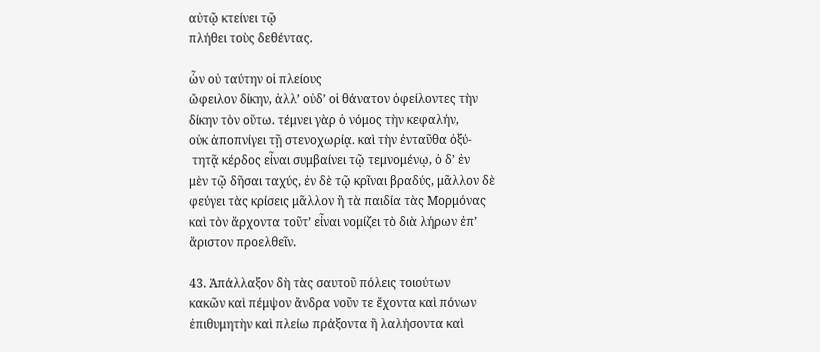αὐτῷ κτείνει τῷ
πλήθει τοὺς δεθέντας.

ὧν οὐ ταύτην οἱ πλείους
ὤφειλον δίκην, ἀλλ’ οὐδ’ οἱ θάνατον ὀφείλοντες τὴν
δίκην τὸν οὕτω. τέμνει γὰρ ὁ νόμος τὴν κεφαλήν,
οὐκ ἀποπνίγει τῇ στενοχωρίᾳ. καὶ τὴν ἐνταῦθα ὀξύ-
 τητᾷ κέρδος εἶναι συμβαίνει τῷ τεμνομένῳ, ὁ δ’ ἐν
μὲν τῷ δῆσαι ταχύς, ἐν δὲ τῷ κρῖναι βραδύς, μᾶλλον δὲ
φεύγει τὰς κρίσεις μᾶλλον ἢ τὰ παιδία τὰς Μορμόνας
καὶ τὸν ἄρχοντα τοῦτ’ εἶναι νομίζει τὸ διὰ λήρων ἐπ’
ἄριστον προελθεῖν.

43. Ἀπάλλαξον δὴ τὰς σαυτοῦ πόλεις τοιούτων
κακῶν καὶ πέμψον ἄνδρα νοῦν τε ἔχοντα καὶ πόνων
ἐπιθυμητὴν καὶ πλείω πράξοντα ἢ λαλήσοντα καὶ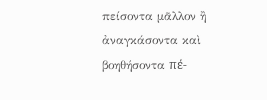πείσοντα μᾶλλον ἢ ἀναγκάσοντα καὶ βοηθήσοντα πέ-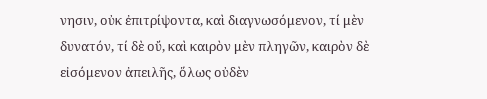νησιν, οὐκ ἐπιτρίψοντα, καὶ διαγνωσόμενον, τί μὲν
δυνατόν, τί δὲ οὔ, καὶ καιρὸν μὲν πληγῶν, καιρὸν δὲ
εἰσόμενον ἀπειλῆς, ὅλως οὐδὲν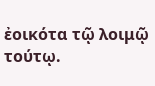ἐοικότα τῷ λοιμῷ τούτῳ.